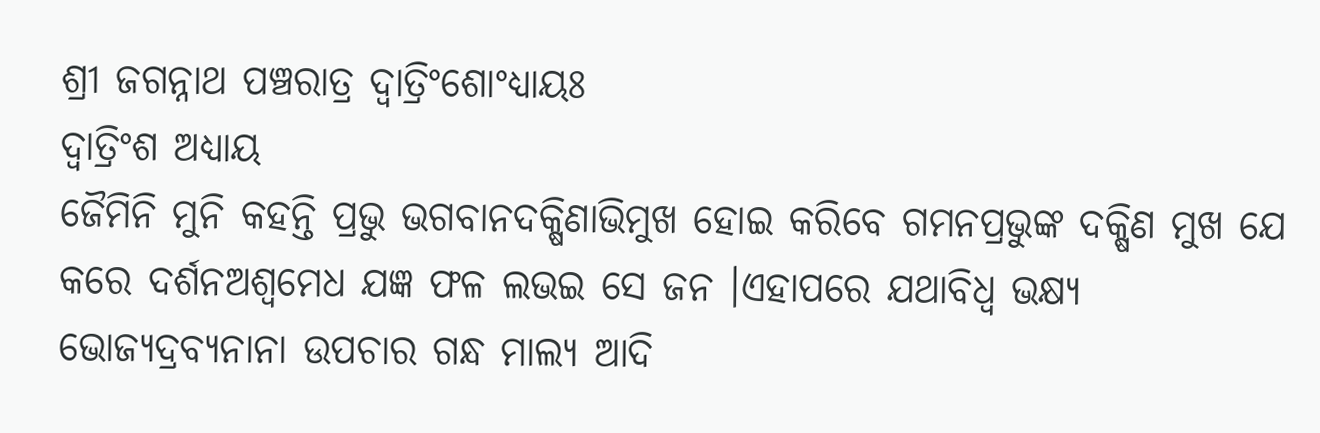ଶ୍ରୀ ଜଗନ୍ନାଥ ପଞ୍ଚରାତ୍ର ଦ୍ଵାତ୍ରିଂଶୋଂଧ୍ୟାୟଃ
ଦ୍ବାତ୍ରିଂଶ ଅଧ୍ଯାୟ
ଜୈମିନି ମୁନି କହନ୍ତି ପ୍ରଭୁ ଭଗବାନଦକ୍ଷିଣାଭିମୁଖ ହୋଇ କରିବେ ଗମନପ୍ରଭୁଙ୍କ ଦକ୍ଷିଣ ମୁଖ ଯେ କରେ ଦର୍ଶନଅଶ୍ଵମେଧ ଯଜ୍ଞ ଫଳ ଲଭଇ ସେ ଜନ ।ଏହାପରେ ଯଥାବିଧ୍ବ ଭକ୍ଷ୍ୟ ଭୋଜ୍ୟଦ୍ରବ୍ୟନାନା ଉପଚାର ଗନ୍ଧ ମାଲ୍ୟ ଆଦି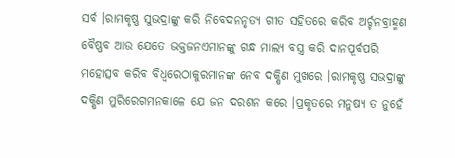ସର୍ବ ।ରାମକୃଷ୍ଣ ସୁଭଦ୍ରାଙ୍କୁ କରି ନିବେଦନନୃତ୍ୟ ଗୀତ ସହିତରେ କରିବ ଅର୍ଚ୍ଚନବ୍ରାହ୍ମଣ ବୈଷ୍ଣବ ଆଉ ଯେତେ ଭକ୍ତଜନଏମାନଙ୍କୁ ଗନ୍ଧ ମାଲ୍ୟ ବସ୍ତ୍ର କରି ଦାନପୂର୍ବପରି ମହୋତ୍ସବ କରିବ ବିଧ୍ବରେଠାକୁରମାନଙ୍କ ନେବ ଦକ୍ଷିଣ ମୁଖରେ ।ରାମକୃଷ୍ଣ ସଭଦ୍ରାଙ୍କୁ ଦକ୍ଷିଣ ମୁରିରେଗମନକାଳେ ଯେ ଜନ ଦରଶନ କରେ ।ପ୍ରକୃତରେ ମନୁଷ୍ୟ ତ ନୁହେଁ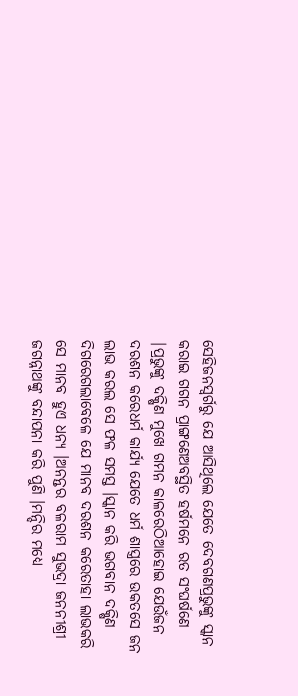ସେହିଜନସ୍ବର୍ଗରୁ ଯେ ଆସିଥିଲେ ଯେତେ ଦେବଗଣପ୍ରଭୁଙ୍କୁ ସ୍କାନ କରାଇ ଗଗନ ପ୍ରାଙ୍ଗଣେଅବସ୍ଥିତ ହର୍ଷମନେ ରତ ସଂଘର୍ଷଣେ |ପ୍ରଭୁଙ୍କୁ ଦକ୍ଷିଣ ମୁଖେ ଗମନ କାଳରେଠିଆହୋଇ ଯେଉଁଜନ ଦରଶନ କରେଧର୍ମ କାର୍ଯ୍ୟ ଯେତେ ଧର୍ମ ଶାସ୍ତ୍ରରେ ଉକତସେ ଜନ ଲାଭ କରଲ ସେ ଫଳ ସମସ୍ତ ।ସ୍କାନ କରି ଭଗବାନ ଦକ୍ଷିଣ ଦିଗରେଗଲାବେଳେ ଯେ ମାନବ ଦରଶନ କରେତାହା ଲାଭକରି ସେ ମାନବ ହୁଏ ଧନ୍ୟ ।ଅନନ୍ତର ବଳରାମ ସୁଭଦ୍ରା ଜନନୀଶ୍ରୀ ଜଗନ୍ନାଥଙ୍କୁ ବନ୍ଦାପନା କରି ପୁଣି ।ମନ୍ଦିର ମଧ୍ୟେ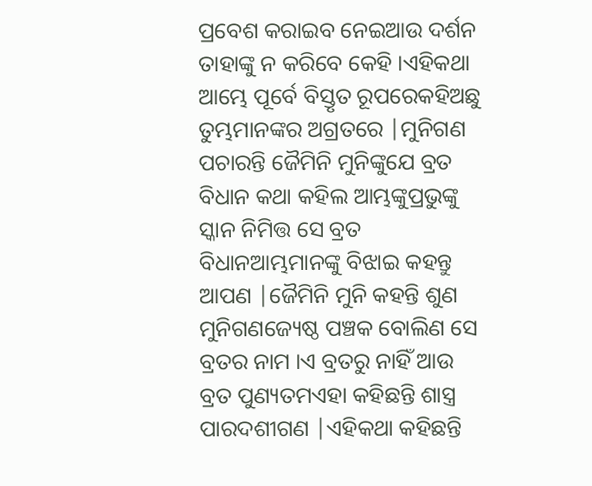ପ୍ରବେଶ କରାଇବ ନେଇଆଉ ଦର୍ଶନ ତାହାଙ୍କୁ ନ କରିବେ କେହି ।ଏହିକଥା ଆମ୍ଭେ ପୂର୍ବେ ବିସ୍ତୃତ ରୂପରେକହିଅଛୁ ତୁମ୍ଭମାନଙ୍କର ଅଗ୍ରତରେ |ମୁନିଗଣ ପଚାରନ୍ତି ଜୈମିନି ମୁନିଙ୍କୁଯେ ବ୍ରତ ବିଧାନ କଥା କହିଲ ଆମ୍ଭଙ୍କୁପ୍ରଭୁଙ୍କୁ ସ୍କାନ ନିମିତ୍ତ ସେ ବ୍ରତ ବିଧାନଆମ୍ଭମାନଙ୍କୁ ବିଝାଇ କହନ୍ତୁ ଆପଣ |ଜୈମିନି ମୁନି କହନ୍ତି ଶୁଣ ମୁନିଗଣଜ୍ୟେଷ୍ଠ ପଞ୍ଚକ ବୋଲିଣ ସେ ବ୍ରତର ନାମ ।ଏ ବ୍ରତରୁ ନାହିଁ ଆଉ ବ୍ରତ ପୁଣ୍ୟତମଏହା କହିଛନ୍ତି ଶାସ୍ତ୍ର ପାରଦଶୀଗଣ |ଏହିକଥା କହିଛନ୍ତି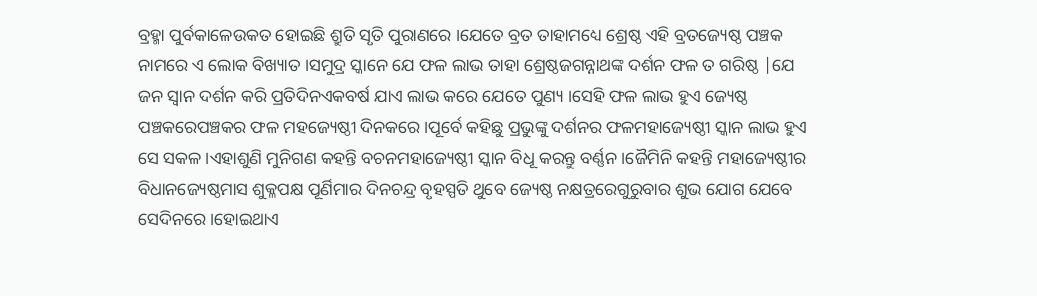ବ୍ରହ୍ମା ପୁର୍ବକାଳେଉକତ ହୋଇଛି ଶ୍ରୁତି ସୃତି ପୁରାଣରେ ।ଯେତେ ବ୍ରତ ତାହାମଧ୍ୟେ ଶ୍ରେଷ୍ଠ ଏହି ବ୍ରତଜ୍ୟେଷ୍ଠ ପଞ୍ଚକ ନାମରେ ଏ ଲୋକ ବିଖ୍ୟାତ ।ସମୁଦ୍ର ସ୍କାନେ ଯେ ଫଳ ଲାଭ ତାହା ଶ୍ରେଷ୍ଠଜଗନ୍ନାଥଙ୍କ ଦର୍ଶନ ଫଳ ତ ଗରିଷ୍ଠ |ଯେ ଜନ ସ୍ବାନ ଦର୍ଶନ କରି ପ୍ରତିଦିନଏକବର୍ଷ ଯାଏ ଲାଭ କରେ ଯେତେ ପୁଣ୍ୟ ।ସେହି ଫଳ ଲାଭ ହୁଏ ଜ୍ୟେଷ୍ଠ ପଞ୍ଚକରେପଞ୍ଚକର ଫଳ ମହଜ୍ୟେଷ୍ଠୀ ଦିନକରେ ।ପୂର୍ବେ କହିଛୁ ପ୍ରଭୁଙ୍କୁ ଦର୍ଶନର ଫଳମହାଜ୍ୟେଷ୍ଠୀ ସ୍କାନ ଲାଭ ହୁଏ ସେ ସକଳ ।ଏହାଶୁଣି ମୁନିଗଣ କହନ୍ତି ବଚନମହାଜ୍ୟେଷ୍ଠୀ ସ୍କାନ ବିଧୂ କରନ୍ତୁ ବର୍ଣ୍ଣନ ।ଜୈମିନି କହନ୍ତି ମହାଜ୍ୟେଷ୍ଠୀର ବିଧାନଜ୍ୟେଷ୍ଠମାସ ଶୁକ୍ଳପକ୍ଷ ପୂର୍ଣିମାର ଦିନଚନ୍ଦ୍ର ବୃହସ୍ପତି ଥୁବେ ଜ୍ୟେଷ୍ଠ ନକ୍ଷତ୍ରରେଗୁରୁବାର ଶୁଭ ଯୋଗ ଯେବେ ସେଦିନରେ ।ହୋଇଥାଏ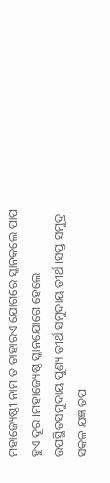ମହାଜ୍ୟେଷ୍ଠୀ ନାମ ତ ତାହାରଏ ଯୋଗରେ ସ୍କାନକଲେ ପାପ ହୁଏ ଦୂର ।ମହାଜ୍ୟେଷ୍ଠ ସ୍କାନଯୋଗେ ହେଲେ ଉପସ୍ଥିତସମୁଦାୟ ପୁଣ୍ୟ ତୀର୍ଥ ସମୁଦାୟ ତୀର୍ଥ ।ସପ୍ତ ସମୁଦ୍ର ସକଳ ଯଜ୍ଞ ତପ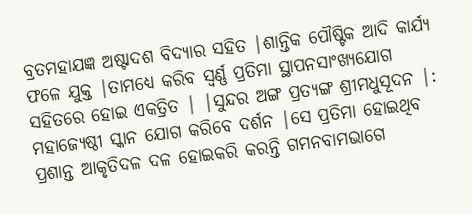ବ୍ରତମହାଯଜ୍ଞ ଅଷ୍ଟାଦଶ ବିଦ୍ୟାର ସହିତ |ଶାନ୍ତିକ ପୌଷ୍ଟିକ ଆଦି କାର୍ଯ୍ୟ ଫଳେ ଯୁକ୍ତ |ତାମଧ୍ୟେ କରିବ ସ୍ଵର୍ଣ୍ଣ ପ୍ରତିମା ସ୍ଥାପନସାଂଖ୍ୟଯୋଗ ସହିତରେ ହୋଇ ଏକତ୍ରିତ | |ସୁନ୍ଦର ଅଙ୍ଗ ପ୍ରତ୍ୟଙ୍ଗ ଶ୍ରୀମଧୁସୂଦନ |: ମହାଜ୍ୟେଷ୍ଠୀ ସ୍କାନ ଯୋଗ କରିବେ ଦର୍ଶନ |ସେ ପ୍ରତିମା ହୋଇଥିବ ପ୍ରଶାନ୍ତ ଆକୃତିଦଳ ଦଳ ହୋଇକରି କରନ୍ତି ଗମନବାମଭାଗେ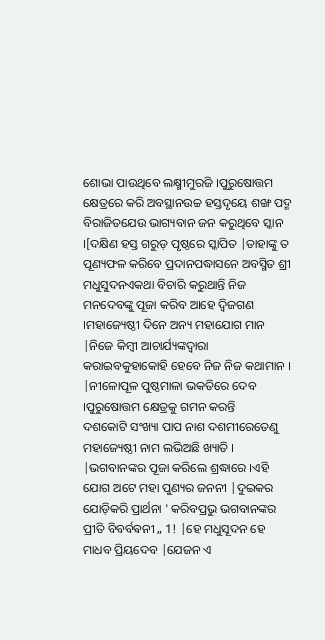ଶୋଭା ପାଉଥିବେ ଲକ୍ଷ୍ମୀମୁରଜି ।ପୁରୁଷୋତ୍ତମ କ୍ଷେତ୍ରରେ କରି ଅବସ୍ଥାନଉଚ୍ଚ ହସ୍ତଦୃୟେ ଶଙ୍ଖ ପଦ୍ମ ବିରାଜିତଯେଉ ଭାଗ୍ୟବାନ ଜନ କରୁଥିବେ ସ୍କାନ ।[ଦକ୍ଷିଣ ହସ୍ତ ଗରୁଡ଼ ପୃଷ୍ଠରେ ସ୍କାପିତ |ତାହାଙ୍କୁ ତ ପୂଣ୍ୟଫଳ କରିବେ ପ୍ରଦାନପଦ୍ଧାସନେ ଅବସ୍ମିତ ଶ୍ରୀ ମଧୁସୁଦନଏକଥା ବିଚାରି କରୁଥାନ୍ତି ନିଜ ମନଦେବଙ୍କୁ ପୂଜା କରିବ ଆହେ ଦ୍ବିଜଗଣ ।ମହାଜ୍ୟେଷ୍ଠୀ ଦିନେ ଅନ୍ୟ ମହାଯୋଗ ମାନ |ନିଜେ କିମ୍ବୀ ଆଚାର୍ଯ୍ୟଙ୍କଦ୍ଵାରା କରାଇବକୁହାକୋହି ହେବେ ନିଜ ନିଜ କଥାମାନ । |ନୀଳୋପୂଳ ପୁଷ୍ଠମାଳା ଭକତିରେ ଦେବ ।ପୁରୁଷୋତ୍ତମ କ୍ଷେତ୍ରକୁ ଗମନ କରନ୍ତି
ଦଶକୋଟି ସଂଖ୍ୟା ପାପ ନାଶ ଦଶମୀରେତେଣୁ ମହାଜ୍ୟେଷ୍ଠୀ ନାମ ଲଭିଅଛି ଖ୍ୟାତି । |ଭଗବାନଙ୍କର ପୂଜା କରିଲେ ଶ୍ରଦ୍ଧାରେ ।ଏହି ଯୋଗ ଅଟେ ମହା ପୁଣ୍ୟର ଜନନୀ |ଦୁଇକର ଯୋଡ଼ିକରି ପ୍ରାର୍ଥନା ' କରିବପ୍ରଭୁ ଭଗବାନଙ୍କର ପ୍ରୀତି ବିବର୍ବଵନୀ „ 1! |ହେ ମଧୁସୂଦନ ହେ ମାଧବ ପ୍ରିୟଦେବ |ଯେଜନ ଏ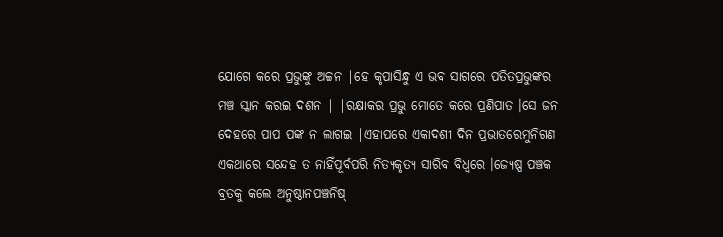ଯୋଗେ କରେ ପ୍ରଭୁଙ୍କୁ ଅଚ୍ଚନ |ହେ କୃପାସିନ୍ଧୁ ଏ ଭବ ସାଗରେ ପତିତପ୍ରଭୁଙ୍କର ମଞ୍ଚ ସ୍କାନ କରଇ ଦଶନ | |ରକ୍ଷାକର ପ୍ରଭୁ ମୋତେ କରେ ପ୍ରଣିପାତ ।ସେ ଜନ ଦେହରେ ପାପ ପଙ୍କ ନ ଲାଗଇ |ଏହାପରେ ଏକାଦଶୀ ଦିନ ପ୍ରଭାତରେମୁନିଗଣ ଏକଥାରେ ସନ୍ଦେହ ତ ନାହିଁପୂର୍ବପରି ନିତ୍ୟକୃତ୍ୟ ସାରିବ ବିଧ୍ଵରେ ।ଜ୍ୟେଷ୍ପ ପଞ୍ଚକ ବ୍ରତକୁ କଲେ ଅନୁଷ୍ଠାନପଞ୍ଚନିଷ୍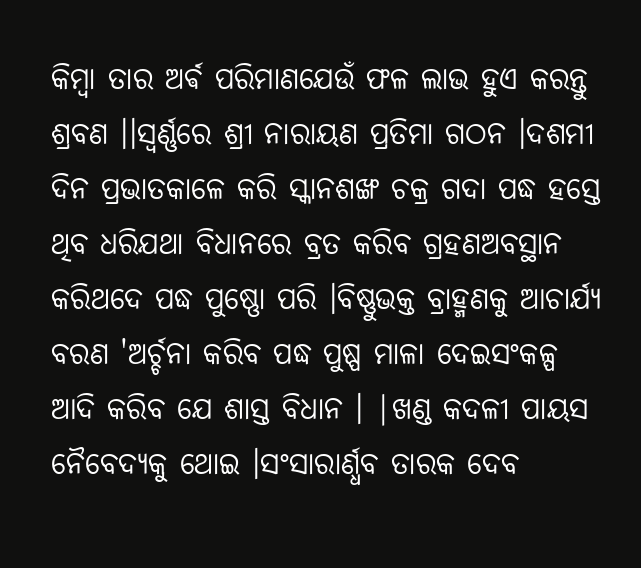କିମ୍ବା ତାର ଅର୍ଵ ପରିମାଣଯେଉଁ ଫଳ ଲାଭ ହୁଏ କରନ୍ତୁ ଶ୍ରବଣ ।।ସ୍ଵର୍ଣ୍ଣରେ ଶ୍ରୀ ନାରାୟଣ ପ୍ରତିମା ଗଠନ ।ଦଶମୀ ଦିନ ପ୍ରଭାତକାଳେ କରି ସ୍କାନଶଙ୍ଖ ଚକ୍ର ଗଦା ପଦ୍ଧ ହସ୍ତେ ଥିବ ଧରିଯଥା ବିଧାନରେ ବ୍ରତ କରିବ ଗ୍ରହଣଅବସ୍ଥାନ କରିଥଦେ ପଦ୍ଧ ପୁଷ୍ଣୋ ପରି ।ବିଷ୍ଣୁଭକ୍ତ ବ୍ରାହ୍ମଣକୁ ଆଚାର୍ଯ୍ୟ ବରଣ 'ଅର୍ଚ୍ଚନା କରିବ ପଦ୍ଧ ପୁଷ୍ପ ମାଳା ଦେଇସଂକଳ୍ପ ଆଦି କରିବ ଯେ ଶାସ୍ତ ବିଧାନ । |ଖଣ୍ଡ କଦଳୀ ପାୟସ ନୈବେଦ୍ଯକୁ ଥୋଇ ।ସଂସାରାର୍ଣ୍ଧବ ତାରକ ଦେବ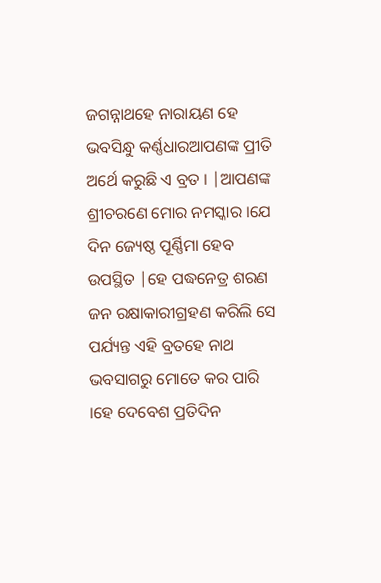ଜଗନ୍ନାଥହେ ନାରାୟଣ ହେ ଭବସିନ୍ଧୁ କର୍ଣ୍ଣଧାରଆପଣଙ୍କ ପ୍ରୀତି ଅର୍ଥେ କରୁଛି ଏ ବ୍ରତ । |ଆପଣଙ୍କ ଶ୍ରୀଚରଣେ ମୋର ନମସ୍କାର ।ଯେ ଦିନ ଜ୍ୟେଷ୍ଠ ପୂର୍ଣ୍ଣିମା ହେବ ଉପସ୍ଥିତ |ହେ ପଦ୍ଧନେତ୍ର ଶରଣ ଜନ ରକ୍ଷାକାରୀଗ୍ରହଣ କରିଲି ସେ ପର୍ଯ୍ୟନ୍ତ ଏହି ବ୍ରତହେ ନାଥ ଭବସାଗରୁ ମୋତେ କର ପାରି ।ହେ ଦେବେଶ ପ୍ରତିଦିନ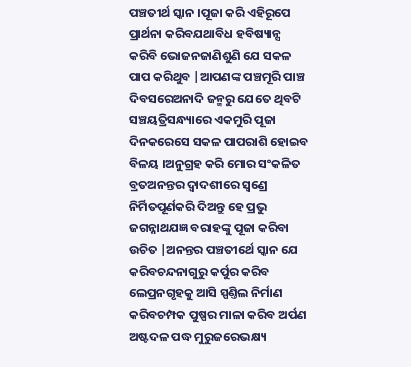ପଞ୍ଚତୀର୍ଥ ସ୍କାନ ।ପୂଜା କରି ଏହିରୂପେ ପ୍ରାର୍ଥନା କରିବଯଥାବିଧ ହବିଷ୍ୟାନ୍ସ କରିବି ଭୋଜନଜାଣିଶୁଣି ଯେ ସକଳ ପାପ କରିଥୁବ |ଆପଣଙ୍କ ପଞ୍ଚମୂରି ପାଞ୍ଚ ଦିବସରେଅନାଦି ଜନ୍ମରୁ ଯେତେ ଥିବଟି ସଞ୍ଚୟତ୍ରିସନ୍ଧ୍ୟାରେ ଏକମୁରି ପୂଜା ଦିନକରେସେ ସକଳ ପାପରାଶି ହୋଇବ ବିଳୟ ।ଅନୁଗ୍ରହ କରି ମୋର ସଂକଳିତ ବ୍ରତଅନନ୍ତର ଦ୍ଵାଦଶୀରେ ସ୍ଵଣ୍ରେ ନିର୍ମିତପୂର୍ଣକରି ଦିଅନ୍ତୁ ହେ ପ୍ରଭୁ ଜଗନ୍ନାଥଯଜ୍ଞ ବରାହଙ୍କୁ ପୂଜା କରିବା ଉଚିତ |ଅନନ୍ତର ପଞ୍ଚତୀର୍ଥେ ସ୍କାନ ଯେ କରିବଚନ୍ଦନାଗୁରୁ କର୍ପୁର କରିବ ଲେପ୍ରନଗୃହକୁ ଆସି ସ୍ପଣ୍ତିଲ ନିର୍ମାଣ କରିବଚମ୍ପକ ପୁଷ୍ପର ମାଳା କରିବ ଅର୍ପଣ ଅଷ୍ଟଦଳ ପଦ୍ଧ ମୁରୁଜରେଭକ୍ଷ୍ୟ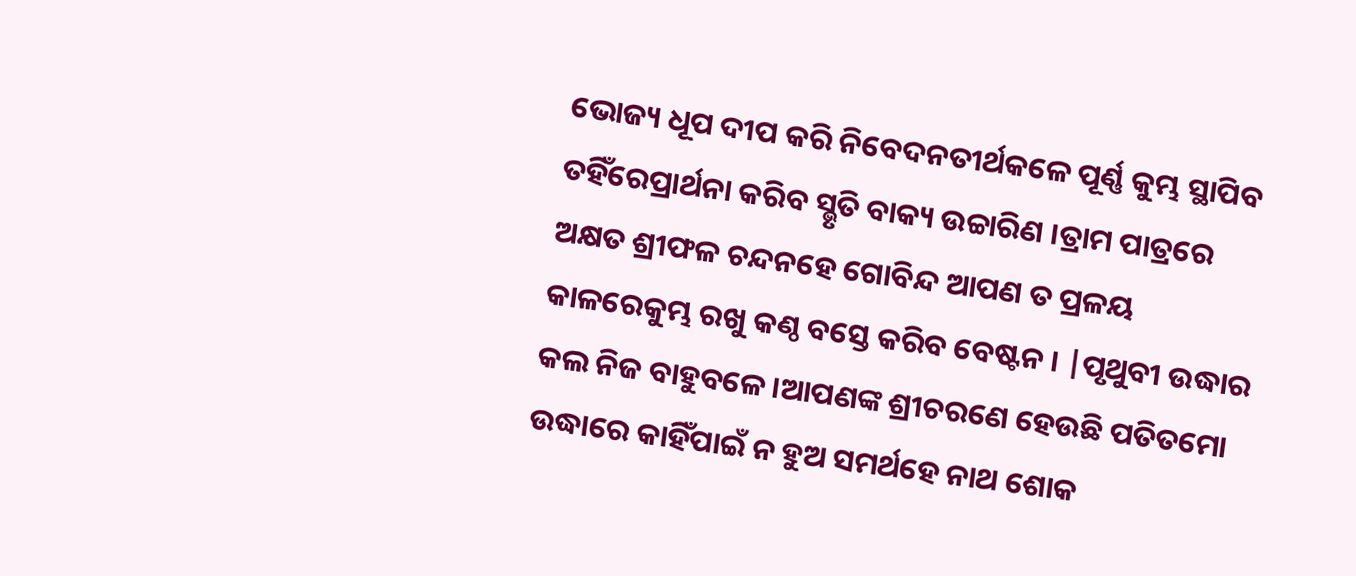ଭୋଜ୍ୟ ଧୂପ ଦୀପ କରି ନିବେଦନତୀର୍ଥକଳେ ପୂର୍ଣ୍ଣ କୁମ୍ଭ ସ୍ଥାପିବ ତହିଁରେପ୍ରାର୍ଥନା କରିବ ସ୍ଭୃତି ବାକ୍ୟ ଉଚ୍ଚାରିଣ ।ତ୍ରାମ ପାତ୍ରରେ ଅକ୍ଷତ ଶ୍ରୀଫଳ ଚନ୍ଦନହେ ଗୋବିନ୍ଦ ଆପଣ ତ ପ୍ରଳୟ କାଳରେକୁମ୍ଭ ରଖୁ କଣ୍ଠ ବସ୍ତେ କରିବ ବେଷ୍ଟନ । |ପୃଥୁବୀ ଉଦ୍ଧାର କଲ ନିଜ ବାହୁବଳେ ।ଆପଣଙ୍କ ଶ୍ରୀଚରଣେ ହେଉଛି ପତିତମୋ ଉଦ୍ଧାରେ କାହିଁପାଇଁ ନ ହୁଅ ସମର୍ଥହେ ନାଥ ଶୋକ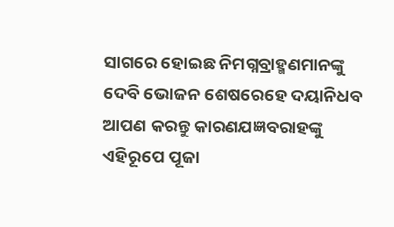ସାଗରେ ହୋଇଛ ନିମଗ୍ନବ୍ରାହ୍ମଣମାନଙ୍କୁ ଦେବି ଭୋଜନ ଶେଷରେହେ ଦୟାନିଧବ ଆପଣ କରନ୍ତୁ କାରଣଯଜ୍ଞବରାହଙ୍କୁ ଏହିରୂପେ ପୂଜା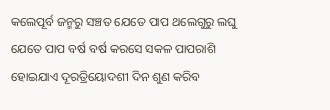କଲେପୂର୍ବ ଜନ୍ମରୁ ସଞ୍ଚତ ଯେତେ ପାପ ଥଲେଗୁରୁ ଲଘୁ ଯେତେ ପାପ ବର୍ଷ ବର୍ଷ କରସେ ସକଳ ପାପରାଶି ହୋଇଯାଏ ଦୂରତ୍ରିୟୋଦଶୀ ଦିନ ଶୁଣ କରିବ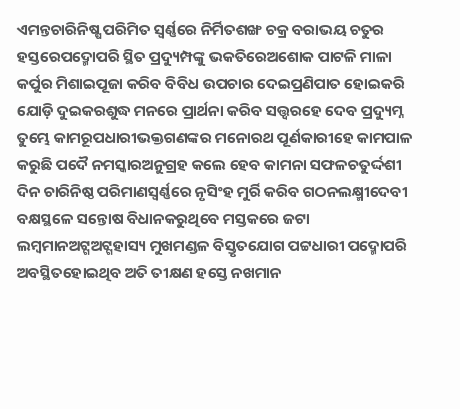ଏମନ୍ତଚାରିନିଷ୍ଷ ପରିମିତ ସ୍ଵର୍ଣ୍ଣରେ ନିର୍ମିତଶଙ୍ଖ ଚକ୍ର ବରାଭୟ ଚତୁର ହସ୍ତରେପଦ୍ମୋପରି ସ୍ଥିତ ପ୍ରଦ୍ୟୁମ୍ପଙ୍କୁ ଭକତିରେଅଶୋକ ପାଟଳି ମାଳା କର୍ପୁର ମିଶାଇପୂଜା କରିବ ବିବିଧ ଉପଚାର ଦେଇପ୍ରଣିପାତ ହୋଇକରି ଯୋଡ଼ି ଦୁଇକରଶୁଦ୍ଧ ମନରେ ପ୍ରାର୍ଥନା କରିବ ସତ୍ତ୍ବରହେ ଦେବ ପ୍ରଦ୍ୟୁମ୍ନ ତୁମ୍ଭେ କାମରୂପଧାରୀଭକ୍ତଗଣଙ୍କର ମନୋରଥ ପୂର୍ଣକାରୀହେ କାମପାଳ କରୁଛି ପଦୈ ନମସ୍କାରଅନୁଗ୍ରହ କଲେ ହେବ କାମନା ସଫଳଚତୁର୍ଦ୍ଦଶୀ ଦିନ ଚାରିନିଷ୍ଠ ପରିମାଣସ୍ଵର୍ଣ୍ଣରେ ନୃସିଂହ ମୁର୍ରି କରିବ ଗଠନଲକ୍ଷ୍ମୀଦେବୀ ବକ୍ଷସ୍ଥଳେ ସନ୍ତୋଷ ବିଧାନକରୁଥିବେ ମସ୍ତକରେ ଜଟା ଲମ୍ବମାନଅଟ୍ଗଅଟ୍ଗହାସ୍ୟ ମୁଖମଣ୍ଡଳ ବିସ୍ତୃତଯୋଗ ପଟ୍ଟଧାରୀ ପଦ୍ମୋପରି ଅବସ୍ଥିତହୋଇଥିବ ଅତି ତୀକ୍ଷଣ ହସ୍ତେ ନଖମାନ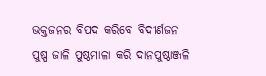ଭକ୍ତଜନର ବିପଦ କରିବେ ବିଦୀର୍ଣଜନ ପୁଷ୍ପ ଜାଳି ପୁଷ୍ଠମାଳା କରି ଦାନପୁଷ୍ଠାଞ୍ଜଳି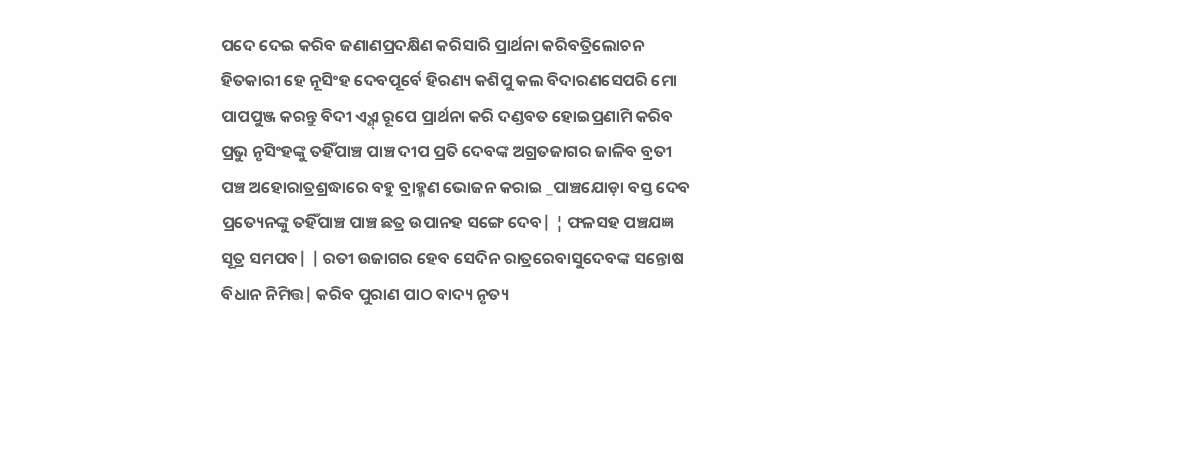ପଦେ ଦେଇ କରିବ ଜଣାଣପ୍ରଦକ୍ଷିଣ କରିସାରି ପ୍ରାର୍ଥନା କରିବତ୍ରିଲୋଚନ ହିତକାରୀ ହେ ନୂସିଂହ ଦେବପୂର୍ବେ ହିରଣ୍ୟ କଶିପୁ କଲ ବିଦାରଣସେପରି ମୋ ପାପପୁଞ୍ଜ କରନ୍ତୁ ବିଦୀ ଏ୍ଣ୍ଏ ରୂପେ ପ୍ରାର୍ଥନା କରି ଦଣ୍ଡବତ ହୋଇପ୍ରଣାମି କରିବ ପ୍ରଭୁ ନୃସିଂହଙ୍କୁ ତହିଁପାଞ୍ଚ ପାଞ୍ଚ ଦୀପ ପ୍ରତି ଦେବଙ୍କ ଅଗ୍ରତଜାଗର ଜାଳିବ ବ୍ରତୀ ପଞ୍ଚ ଅହୋରାତ୍ରଶ୍ରଦ୍ଧାରେ ବହୁ ବ୍ରାହ୍ମଣ ଭୋଜନ କରାଇ _ପାଞ୍ଚଯୋଡ଼ା ବସ୍ତ ଦେବ ପ୍ରତ୍ୟେନଙ୍କୁ ତହିଁପାଞ୍ଚ ପାଞ୍ଚ ଛତ୍ର ଉପାନହ ସଙ୍ଗେ ଦେବ| ¦ ଫଳସହ ପଞ୍ଚଯଜ୍ଞ ସୂତ୍ର ସମପବ| | ରତୀ ଉଜାଗର ହେବ ସେଦିନ ରାତ୍ରରେବାସୁଦେବଙ୍କ ସନ୍ତୋଷ ବିଧାନ ନିମିତ୍ତ| କରିବ ପୁରାଣ ପାଠ ବାଦ୍ୟ ନୃତ୍ୟ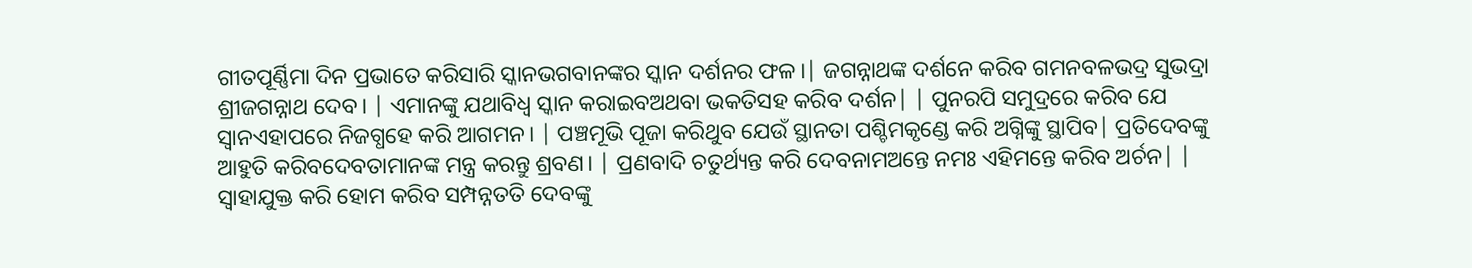ଗୀତପୂର୍ଣ୍ଣିମା ଦିନ ପ୍ରଭାତେ କରିସାରି ସ୍କାନଭଗବାନଙ୍କର ସ୍କାନ ଦର୍ଶନର ଫଳ।| ଜଗନ୍ନାଥଙ୍କ ଦର୍ଶନେ କରିବ ଗମନବଳଭଦ୍ର ସୁଭଦ୍ରା ଶ୍ରୀଜଗନ୍ନାଥ ଦେବ। | ଏମାନଙ୍କୁ ଯଥାବିଧ୍ବ ସ୍କାନ କରାଇବଅଥବା ଭକତିସହ କରିବ ଦର୍ଶନ| | ପୁନରପି ସମୁଦ୍ରରେ କରିବ ଯେ ସ୍ଵାନଏହାପରେ ନିଜଗ୍ଧହେ କରି ଆଗମନ। | ପଞ୍ଚମୂଭି ପୂଜା କରିଥୁବ ଯେଉଁ ସ୍ଥାନତା ପଶ୍ଚିମକୃଣ୍ଡେ କରି ଅଗ୍ନିଙ୍କୁ ସ୍ଥାପିବ| ପ୍ରତିଦେବଙ୍କୁ ଆହୁତି କରିବଦେବତାମାନଙ୍କ ମନ୍ତ୍ର କରନ୍ତୁ ଶ୍ରବଣ। | ପ୍ରଣବାଦି ଚତୁର୍ଥ୍ୟନ୍ତ କରି ଦେବନାମଅନ୍ତେ ନମଃ ଏହିମନ୍ତେ କରିବ ଅର୍ଚନ| | ସ୍ଵାହାଯୁକ୍ତ କରି ହୋମ କରିବ ସମ୍ପନ୍ନତତି ଦେବଙ୍କୁ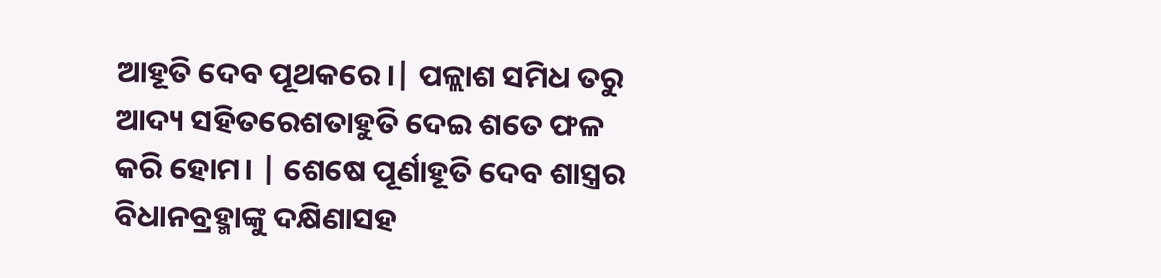ଆହୂତି ଦେବ ପୂଥକରେ।| ପଳ୍ଲାଶ ସମିଧ ତରୁ ଆଦ୍ୟ ସହିତରେଶତାହୁତି ଦେଇ ଶତେ ଫଳ କରି ହୋମ। | ଶେଷେ ପୂର୍ଣାହୂତି ଦେବ ଶାସ୍ତ୍ରର ବିଧାନବ୍ରହ୍ମାଙ୍କୁ ଦକ୍ଷିଣାସହ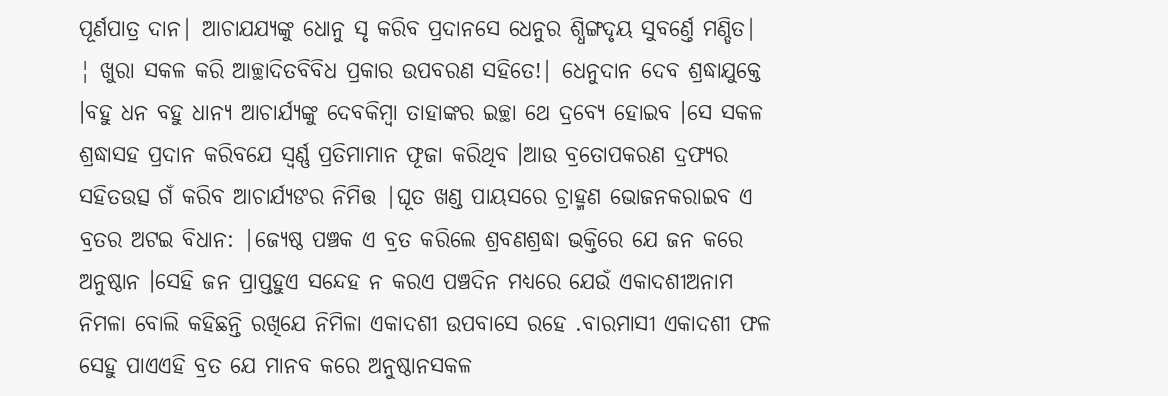ପୂର୍ଣପାତ୍ର ଦାନ| ଆଚାଯଯ୍ୟଙ୍କୁ ଧୋନୁ ସୃ କରିବ ପ୍ରଦାନସେ ଧେନୁର ଶ୍ଧିଙ୍ଗଦୃୟ ସୁବର୍ଣ୍ତେ ମଣ୍ଡିତ| ¦ ଖୁରା ସକଳ କରି ଆଚ୍ଛାଦିତବିବିଧ ପ୍ରକାର ଉପବରଣ ସହିତେ!| ଧେନୁଦାନ ଦେବ ଶ୍ରଦ୍ଧାଯୁକ୍ତେ ।ବହୁ ଧନ ବହୁ ଧାନ୍ୟ ଆଚାର୍ଯ୍ୟଙ୍କୁ ଦେବକିମ୍ବା ତାହାଙ୍କର ଇଚ୍ଛା ଥେ ଦ୍ରବ୍ୟେ ହୋଇବ ।ସେ ସକଳ ଶ୍ରଦ୍ଧାସହ ପ୍ରଦାନ କରିବଯେ ସ୍ଵର୍ଣ୍ଣ ପ୍ରତିମାମାନ ଫୂଜା କରିଥିବ ।ଆଉ ବ୍ରତୋପକରଣ ଦ୍ରଫ୍ୟର ସହିତଉତ୍ସ ଗଁ କରିବ ଆଚାର୍ଯ୍ୟଙର ନିମିତ୍ତ |ଘୂତ ଖଣ୍ଡ ପାୟସରେ ଚ୍ରାହ୍ମଣ ଭୋଜନକରାଇବ ଏ ବ୍ରତର ଅଟଇ ବିଧାନ: |ଜ୍ୟେଷ୍ଠ ପଞ୍ଚକ ଏ ବ୍ରତ କରିଲେ ଶ୍ରବଣଶ୍ରଦ୍ଧା ଭକ୍ତିରେ ଯେ ଜନ କରେ ଅନୁଷ୍ଠାନ ।ସେହି ଜନ ପ୍ରାପ୍ତହୁଏ ସନ୍ଦେହ ନ କରଏ ପଞ୍ଚଦିନ ମଧ୍ୟରେ ଯେଉଁ ଏକାଦଶୀଅନାମ ନିମଳା ବୋଲି କହିଛନ୍ତି ରଖିଯେ ନିମିଳା ଏକାଦଶୀ ଉପବାସେ ରହେ .ବାରମାସୀ ଏକାଦଶୀ ଫଳ ସେହୁ ପାଏଏହି ବ୍ରତ ଯେ ମାନବ କରେ ଅନୁଷ୍ଠାନସକଳ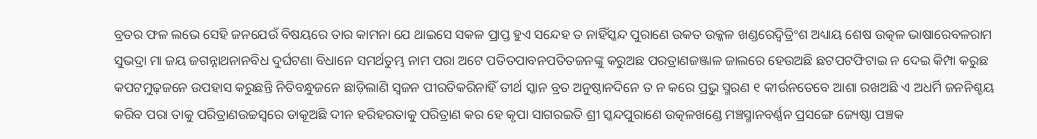ବ୍ରତର ଫଳ ଲଭେ ସେହି ଜନଯେଉଁ ବିଷୟରେ ତାର କାମନା ଯେ ଥାଇସେ ସକଳ ପ୍ରାପ୍ତ ହୁଏ ସନ୍ଦେହ ତ ନାହିଁସ୍କନ୍ଦ ପୁରାଣେ ଉକତ ଉକ୍କଳ ଖଣ୍ଡରେଦ୍ଵିତ୍ରିଂଶ ଅଧ୍ୟାୟ ଶେଷ ଉତ୍କଳ ଭାଷାରେବଳରାମ ସୁଭଦ୍ରା ମା ଜୟ ଜଗନ୍ନାଥନାନବିଧ ଦୁର୍ଘଟଣା ବିଧାନେ ସମର୍ଥତୁମ୍ଭ ନାମ ପରା ଅଟେ ପତିତପାବନପତିତଜନଙ୍କୁ କରୁଅଛ ପରତ୍ରାଣଜଞ୍ଜାଳ ଜାଲରେ ହେଉଅଛି ଛଟପଟଫିଟାଇ ନ ଦେଇ କିମ୍ପା କରୁଛ କପଟମୁଢ଼ଜନେ ଉପହାସ କରୁଛନ୍ତି ନିତିବନ୍ଧୁଜନେ ଛାଡ଼ିଲାଣି ସ୍ଵଜନ ପୀରତିକରିନାହିଁ ତୀର୍ଥ ସ୍କାନ ବ୍ରତ ଅନୁଷ୍ଠାନଦିନେ ତ ନ କରେ ପ୍ରଭୁ ସ୍ମରଣ ୧ କୀର୍ଉନତେବେ ଆଶା ରଖଅଛି ଏ ଅଧର୍ମି ଜନନିଶ୍ଚୟ କରିବ ପରା ତାକୁ ପରିତ୍ରାଣଉଚ୍ଚସ୍ଵରେ ଡାକୂଅଛି ଦୀନ ହରିହରତାକୁ ପରିତ୍ରାଣ କର ହେ କୃପା ସାଗରଇତି ଶ୍ରୀ ସ୍କନ୍ଦପୁରାଣେ ଉତ୍କଳଖଣ୍ଡେ ମଞ୍ଚସ୍ମାନବର୍ଣ୍ଣନ ପ୍ରସଙ୍ଗେ ଜ୍ୟେଷ୍ଠା ପଞ୍ଚକ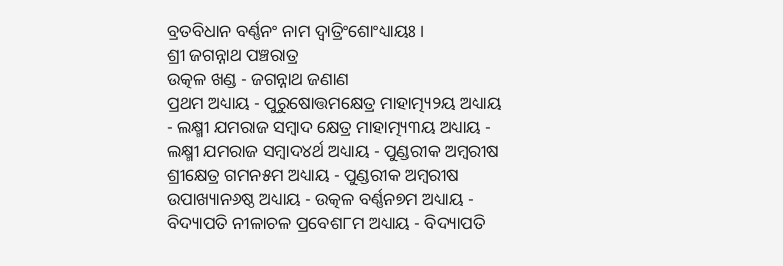ବ୍ରତବିଧାନ ବର୍ଣ୍ଣନଂ ନାମ ଦ୍ଵାତ୍ରିଂଶୋଂଧ୍ୟାୟଃ ।
ଶ୍ରୀ ଜଗନ୍ନାଥ ପଞ୍ଚରାତ୍ର
ଉତ୍କଳ ଖଣ୍ଡ - ଜଗନ୍ନାଥ ଜଣାଣ
ପ୍ରଥମ ଅଧ୍ୟାୟ - ପୁରୁଷୋତ୍ତମକ୍ଷେତ୍ର ମାହାତ୍ମ୍ୟ୨ୟ ଅଧ୍ୟାୟ - ଲକ୍ଷ୍ମୀ ଯମରାଜ ସମ୍ବାଦ କ୍ଷେତ୍ର ମାହାତ୍ମ୍ୟ୩ୟ ଅଧ୍ୟାୟ - ଲକ୍ଷ୍ମୀ ଯମରାଜ ସମ୍ବାଦ୪ର୍ଥ ଅଧ୍ୟାୟ - ପୁଣ୍ଡରୀକ ଅମ୍ବରୀଷ ଶ୍ରୀକ୍ଷେତ୍ର ଗମନ୫ମ ଅଧ୍ୟାୟ - ପୁଣ୍ଡରୀକ ଅମ୍ବରୀଷ ଉପାଖ୍ୟାନ୬ଷ୍ଠ ଅଧ୍ୟାୟ - ଉତ୍କଳ ବର୍ଣ୍ଣନ୭ମ ଅଧ୍ୟାୟ - ବିଦ୍ୟାପତି ନୀଳାଚଳ ପ୍ରବେଶ୮ମ ଅଧ୍ୟାୟ - ବିଦ୍ୟାପତି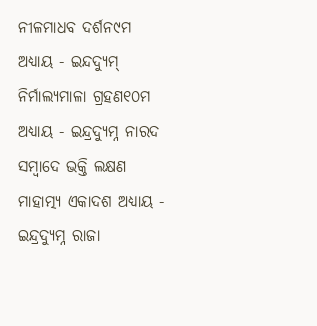ନୀଳମାଧବ ଦର୍ଶନ୯ମ ଅଧ୍ୟାୟ - ଇନ୍ଦଦ୍ୟୁମ୍ ନିର୍ମାଲ୍ୟମାଳା ଗ୍ରହଣ୧୦ମ ଅଧ୍ୟାୟ - ଇନ୍ଦ୍ରଦ୍ୟୁମ୍ନ ନାରଦ ସମ୍ବାଦେ ଭକ୍ତି ଲକ୍ଷଣ ମାହାତ୍ମ୍ୟ ଏକାଦଶ ଅଧ୍ୟାୟ - ଇନ୍ଦ୍ରଦ୍ୟୁମ୍ନ ରାଜା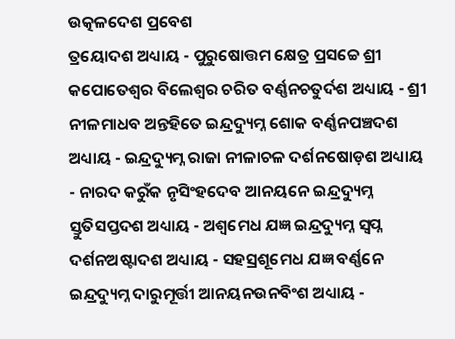ଉତ୍କଳଦେଶ ପ୍ରବେଶ
ତ୍ରୟୋଦଶ ଅଧ୍ୟାୟ - ପୁରୁଷୋତ୍ତମ କ୍ଷେତ୍ର ପ୍ରସଚ୍ଚେ ଶ୍ରୀ କପୋତେଶ୍ଵର ବିଲେଶ୍ଵର ଚରିତ ବର୍ଣ୍ଣନଚତୁର୍ଦଶ ଅଧ୍ୟାୟ - ଶ୍ରୀ ନୀଳମାଧବ ଅନ୍ତହିତେ ଇନ୍ଦ୍ରଦ୍ୟୁମ୍ନ ଶୋକ ବର୍ଣ୍ଣନପଞ୍ଚଦଶ ଅଧ୍ୟାୟ - ଇନ୍ଦ୍ରଦ୍ୟୁମ୍ନ ରାଜା ନୀଳାଚଳ ଦର୍ଶନଷୋଡ଼ଶ ଅଧ୍ୟାୟ - ନାରଦ କରୁଁକ ନୃସିଂହଦେବ ଆନୟନେ ଇନ୍ଦ୍ରଦ୍ୟୁମ୍ନ ସ୍ତୁତିସପ୍ତଦଶ ଅଧ୍ୟାୟ - ଅଶ୍ଵମେଧ ଯଜ୍ଞ ଇନ୍ଦ୍ରଦ୍ୟୁମ୍ନ ସ୍ଵପ୍ନ ଦର୍ଶନଅଷ୍ଟାଦଶ ଅଧ୍ୟାୟ - ସହସ୍ରଶୂମେଧ ଯଜ୍ଞ ବର୍ଣ୍ଣନେ ଇନ୍ଦ୍ରଦ୍ୟୁମ୍ନ ଦାରୁମୂର୍ତ୍ତୀ ଆନୟନଉନବିଂଶ ଅଧ୍ୟାୟ -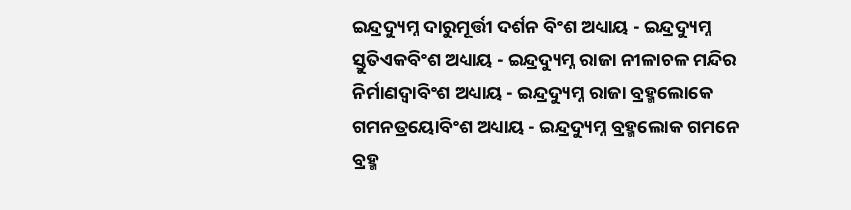ଇନ୍ଦ୍ରଦ୍ୟୁମ୍ନ ଦାରୁମୂର୍ତ୍ତୀ ଦର୍ଶନ ବିଂଶ ଅଧ୍ୟାୟ - ଇନ୍ଦ୍ରଦ୍ୟୁମ୍ନ ସ୍ତୁତିଏକବିଂଶ ଅଧ୍ୟାୟ - ଇନ୍ଦ୍ରଦ୍ୟୁମ୍ନ ରାଜା ନୀଳାଚଳ ମନ୍ଦିର ନିର୍ମାଣଦ୍ଵାବିଂଶ ଅଧ୍ୟାୟ - ଇନ୍ଦ୍ରଦ୍ୟୁମ୍ନ ରାଜା ବ୍ରହ୍ମଲୋକେ ଗମନତ୍ରୟୋବିଂଶ ଅଧ୍ୟାୟ - ଇନ୍ଦ୍ରଦ୍ୟୁମ୍ନ ବ୍ରହ୍ମଲୋକ ଗମନେ ବ୍ରହ୍ମ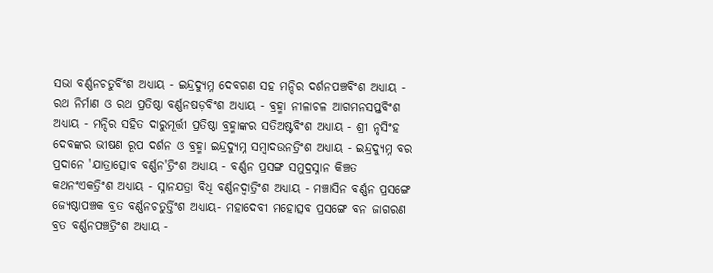ସଭା ବର୍ଣ୍ଣନଚତୁର୍ବିଂଶ ଅଧ୍ୟାୟ - ଇନ୍ଦ୍ରଦ୍ୟୁମ୍ନ ଦେବଗଣ ସହ ମନ୍ଦିର ଦର୍ଶନପଞ୍ଚବିଂଶ ଅଧ୍ୟାୟ - ରଥ ନିର୍ମାଣ ଓ ରଥ ପ୍ରତିଷ୍ଠା ବର୍ଣ୍ଣନଷଡ଼ବିଂଶ ଅଧ୍ୟାୟ - ବ୍ରହ୍ମା ନୀଳାଚଳ ଆଗମନସପ୍ତବିଂଶ ଅଧ୍ୟାୟ - ମନ୍ଦିର ସହିତ ଦାରୁମୂର୍ତ୍ତୀ ପ୍ରତିଷ୍ଠା ବ୍ରହ୍ମାଙ୍କର ସତିଅଷ୍ଟବିଂଶ ଅଧ୍ୟାୟ - ଶ୍ରୀ ନୃସିଂହ ଦେବଙ୍କର ଭୀଷଣ ରୂପ ଦର୍ଶନ ଓ ବ୍ରହ୍ମା ଇନ୍ଦ୍ରଦ୍ୟୁମ୍ନ ସମ୍ବାଦଉନତ୍ରିଂଶ ଅଧ୍ୟାୟ - ଇନ୍ଦ୍ରଦ୍ୟୁମ୍ନ ବର ପ୍ରଦାନେ 'ଯାତ୍ରାତ୍ସୋବ ବର୍ଣ୍ଣନ'ତ୍ରିଂଶ ଅଧ୍ୟାୟ - ବର୍ଣ୍ଣନ ପ୍ରସଙ୍ଗ ସମୁଦ୍ରସ୍ନାନ କିଞ୍ଚତ କଥନଂଏକତ୍ରିଂଶ ଅଧ୍ୟାୟ - ସ୍ନାନଯତ୍ରା ବିଧି ବର୍ଣ୍ଣନଦ୍ଵାତ୍ରିଂଶ ଅଧ୍ୟାୟ - ମଞ୍ଚାସିନ ବର୍ଣ୍ଣନ ପ୍ରସଙ୍ଗେ ଜ୍ୟେଷ୍ଠାପଞ୍ଚକ ବ୍ରତ ବର୍ଣ୍ଣନଚତୁର୍ତ୍ତିଂଶ ଅଧ୍ୟାୟ- ମହାଦେବୀ ମହୋତ୍ସବ ପ୍ରସଙ୍ଗେ ବନ ଜାଗରଣ ବ୍ରତ ବର୍ଣ୍ଣନପଞ୍ଚତ୍ରିଂଶ ଅଧ୍ୟାୟ -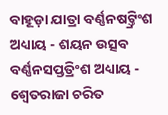ବାହୂଡ଼ା ଯାତ୍ରା ବର୍ଣ୍ଣନଷଟ୍ତ୍ରିଂଶ ଅଧ୍ୟାୟ - ଶୟନ ଉତ୍ସବ ବର୍ଣ୍ଣନସପ୍ତତ୍ରିଂଶ ଅଧ୍ୟାୟ - ଶ୍ଵେତରାଜା ଚରିତ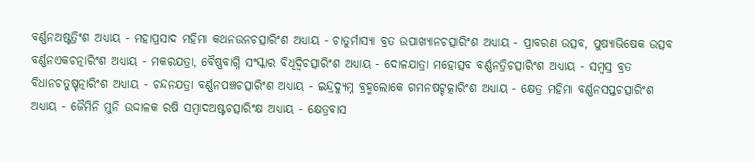ବର୍ଣ୍ଣନଅଷ୍ଟତ୍ରିଂଶ ଅଧ୍ୟାୟ - ମହାପ୍ରସାଦ ମହିମା କଥନଉନଚତ୍ସାରିଂଶ ଅଧ୍ୟାୟ - ଚାତୁର୍ମାସ୍ୟା ବ୍ରତ ଉପାଖ୍ୟାନଚତ୍ସାରିଂଶ ଅଧ୍ୟାୟ - ପ୍ରାବରଣ ଉତ୍ସବ, ପୁଷ୍ୟାଭିଷେକ ଉତ୍ସବ ବର୍ଣ୍ଣନଏକଚତ୍ନାରିଂଶ ଅଧ୍ୟାୟ - ମକରଯତ୍ରା, ବୈଷ୍ଣବାଗ୍ନି ସଂସ୍କାର ବିଧିଦ୍ଵିଚତ୍ସାରିଂଶ ଅଧ୍ୟାୟ - ଦୋଳଯାତ୍ରା ମହୋତ୍ସବ ବର୍ଣ୍ଣନତ୍ରିଚତ୍ସାରିଂଶ ଅଧ୍ୟାୟ - ସମ୍ବସ୍ର ବ୍ରତ ବିଧାନଚତୁଷ୍ଚତ୍ନାରିଂଶ ଅଧ୍ୟାୟ - ଚନ୍ଦନଯତ୍ରା ବର୍ଣ୍ଣନପଞ୍ଚଚତ୍ସାରିଂଶ ଅଧ୍ୟାୟ - ଇନ୍ଦ୍ରଦ୍ୟୁମ୍ନ ବ୍ରହ୍ମଲୋକେ ଗମନଷଟ୍ଚତ୍କାରିଂଶ ଅଧ୍ୟାୟ - କ୍ଷେତ୍ର ମହିମା ବର୍ଣ୍ଣନସପ୍ତଚତ୍ସାରିଂଶ ଅଧ୍ୟାୟ - ଜୈମିନି ମୁନି ଉଦ୍ଦାଳକ ରଷି ସମ୍ବାଦଅଷ୍ଟଚତ୍ସାରିଂକ୍ଷ ଅଧ୍ୟାୟ - କ୍ଷେତ୍ରବାସ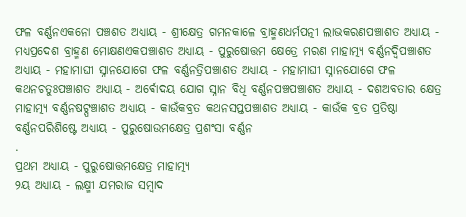ଫଳ ବର୍ଣ୍ଣନଏକନୋ ପଞ୍ଚଶତ ଅଧ୍ୟାୟ - ଶ୍ରୀକ୍ଷେତ୍ର ଗମନକାଳେ ବ୍ରାହ୍ମଣଧର୍ମପତ୍ନୀ ଲାଭକରଣପଞ୍ଚାଶତ ଅଧ୍ୟାୟ - ମଧ୍ୟପ୍ରଦେଶ ବ୍ରାହ୍ମଣ ମୋକ୍ଷଣଏକପଞ୍ଚାଶତ ଅଧ୍ୟାୟ - ପୁରୁଷୋତ୍ତମ କ୍ଷେତ୍ରେ ମରଣ ମାହାତ୍ମ୍ୟ ବର୍ଣ୍ଣନଦ୍ଵିପଞ୍ଚାଶତ ଅଧ୍ୟାୟ - ମହାମାଘୀ ସ୍ନାନଯୋଗେ ଫଳ ବର୍ଣ୍ଣନତ୍ରିପଞ୍ଚାଶତ ଅଧ୍ୟାୟ - ମହାମାଘୀ ସ୍ନାନଯୋଗେ ଫଳ କଥନଚତୁଃପଞ୍ଚାଶତ ଅଧ୍ୟାୟ - ଅର୍ଵୋଦୟ ଯୋଗ ସ୍ନାନ ବିଧି ବର୍ଣ୍ଣନପଞ୍ଚପଞ୍ଚାଶତ ଅଧ୍ୟାୟ - ଦଶଅବତାର କ୍ଷେତ୍ର ମାହାତ୍ମ୍ୟ ବର୍ଣ୍ଣନଷଟ୍ପଞ୍ଚାଶତ ଅଧ୍ୟାୟ - କାଉଁକବ୍ରତ କଥନସପ୍ତପଞ୍ଚାଶତ ଅଧ୍ୟାୟ - କାଉଁକ ବ୍ରତ ପ୍ରତିଷ୍ଠା ବର୍ଣ୍ଣନପରିଶିଷ୍ଟେ ଅଧ୍ୟାୟ - ପୁରୁଷୋଉମକ୍ଷେତ୍ର ପ୍ରଶଂସା ବର୍ଣ୍ଣନ
.
ପ୍ରଥମ ଅଧ୍ୟାୟ - ପୁରୁଷୋତ୍ତମକ୍ଷେତ୍ର ମାହାତ୍ମ୍ୟ
୨ୟ ଅଧ୍ୟାୟ - ଲକ୍ଷ୍ମୀ ଯମରାଜ ସମ୍ବାଦ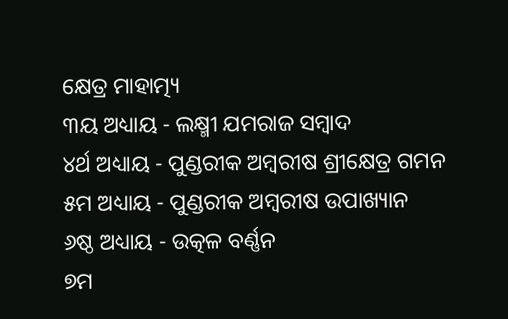କ୍ଷେତ୍ର ମାହାତ୍ମ୍ୟ
୩ୟ ଅଧ୍ୟାୟ - ଲକ୍ଷ୍ମୀ ଯମରାଜ ସମ୍ବାଦ
୪ର୍ଥ ଅଧ୍ୟାୟ - ପୁଣ୍ଡରୀକ ଅମ୍ବରୀଷ ଶ୍ରୀକ୍ଷେତ୍ର ଗମନ
୫ମ ଅଧ୍ୟାୟ - ପୁଣ୍ଡରୀକ ଅମ୍ବରୀଷ ଉପାଖ୍ୟାନ
୬ଷ୍ଠ ଅଧ୍ୟାୟ - ଉତ୍କଳ ବର୍ଣ୍ଣନ
୭ମ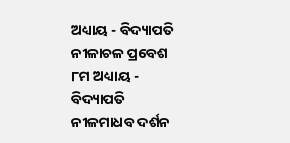ଅଧ୍ୟାୟ - ବିଦ୍ୟାପତି ନୀଳାଚଳ ପ୍ରବେଶ
୮ମ ଅଧ୍ୟାୟ - ବିଦ୍ୟାପତି ନୀଳମାଧବ ଦର୍ଶନ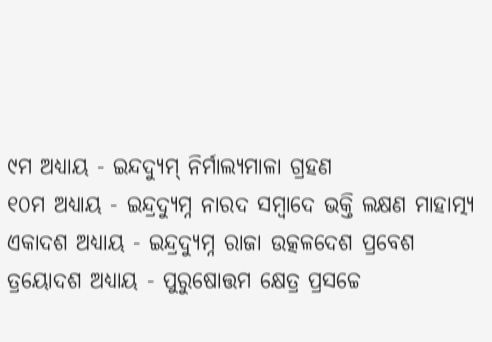୯ମ ଅଧ୍ୟାୟ - ଇନ୍ଦଦ୍ୟୁମ୍ ନିର୍ମାଲ୍ୟମାଳା ଗ୍ରହଣ
୧୦ମ ଅଧ୍ୟାୟ - ଇନ୍ଦ୍ରଦ୍ୟୁମ୍ନ ନାରଦ ସମ୍ବାଦେ ଭକ୍ତି ଲକ୍ଷଣ ମାହାତ୍ମ୍ୟ
ଏକାଦଶ ଅଧ୍ୟାୟ - ଇନ୍ଦ୍ରଦ୍ୟୁମ୍ନ ରାଜା ଉତ୍କଳଦେଶ ପ୍ରବେଶ
ତ୍ରୟୋଦଶ ଅଧ୍ୟାୟ - ପୁରୁଷୋତ୍ତମ କ୍ଷେତ୍ର ପ୍ରସଚ୍ଚେ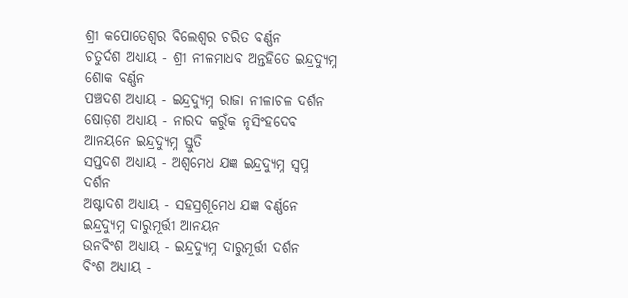ଶ୍ରୀ କପୋତେଶ୍ଵର ବିଲେଶ୍ଵର ଚରିତ ବର୍ଣ୍ଣନ
ଚତୁର୍ଦଶ ଅଧ୍ୟାୟ - ଶ୍ରୀ ନୀଳମାଧବ ଅନ୍ତହିତେ ଇନ୍ଦ୍ରଦ୍ୟୁମ୍ନ ଶୋକ ବର୍ଣ୍ଣନ
ପଞ୍ଚଦଶ ଅଧ୍ୟାୟ - ଇନ୍ଦ୍ରଦ୍ୟୁମ୍ନ ରାଜା ନୀଳାଚଳ ଦର୍ଶନ
ଷୋଡ଼ଶ ଅଧ୍ୟାୟ - ନାରଦ କରୁଁକ ନୃସିଂହଦେବ ଆନୟନେ ଇନ୍ଦ୍ରଦ୍ୟୁମ୍ନ ସ୍ତୁତି
ସପ୍ତଦଶ ଅଧ୍ୟାୟ - ଅଶ୍ଵମେଧ ଯଜ୍ଞ ଇନ୍ଦ୍ରଦ୍ୟୁମ୍ନ ସ୍ଵପ୍ନ ଦର୍ଶନ
ଅଷ୍ଟାଦଶ ଅଧ୍ୟାୟ - ସହସ୍ରଶୂମେଧ ଯଜ୍ଞ ବର୍ଣ୍ଣନେ ଇନ୍ଦ୍ରଦ୍ୟୁମ୍ନ ଦାରୁମୂର୍ତ୍ତୀ ଆନୟନ
ଉନବିଂଶ ଅଧ୍ୟାୟ - ଇନ୍ଦ୍ରଦ୍ୟୁମ୍ନ ଦାରୁମୂର୍ତ୍ତୀ ଦର୍ଶନ
ବିଂଶ ଅଧ୍ୟାୟ -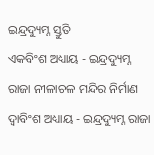ଇନ୍ଦ୍ରଦ୍ୟୁମ୍ନ ସ୍ତୁତି
ଏକବିଂଶ ଅଧ୍ୟାୟ - ଇନ୍ଦ୍ରଦ୍ୟୁମ୍ନ ରାଜା ନୀଳାଚଳ ମନ୍ଦିର ନିର୍ମାଣ
ଦ୍ଵାବିଂଶ ଅଧ୍ୟାୟ - ଇନ୍ଦ୍ରଦ୍ୟୁମ୍ନ ରାଜା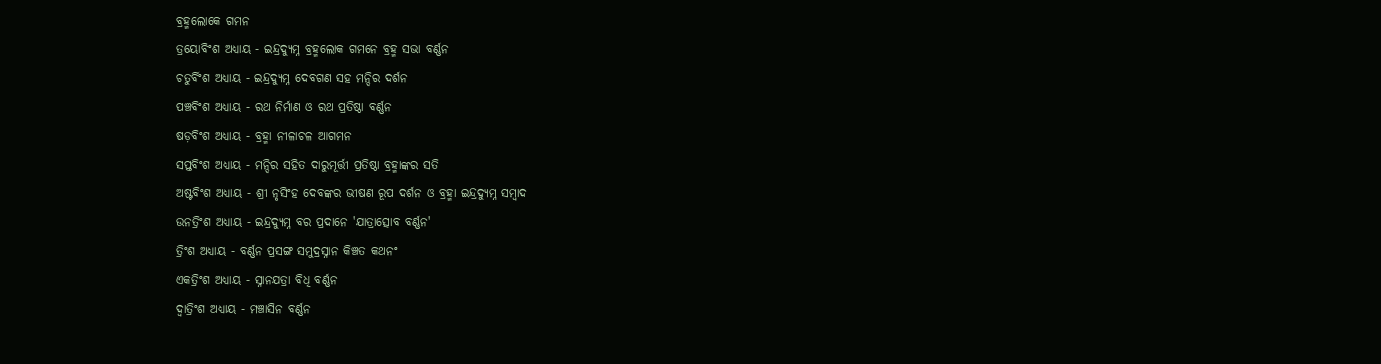ବ୍ରହ୍ମଲୋକେ ଗମନ
ତ୍ରୟୋବିଂଶ ଅଧ୍ୟାୟ - ଇନ୍ଦ୍ରଦ୍ୟୁମ୍ନ ବ୍ରହ୍ମଲୋକ ଗମନେ ବ୍ରହ୍ମ ସଭା ବର୍ଣ୍ଣନ
ଚତୁର୍ବିଂଶ ଅଧ୍ୟାୟ - ଇନ୍ଦ୍ରଦ୍ୟୁମ୍ନ ଦେବଗଣ ସହ ମନ୍ଦିର ଦର୍ଶନ
ପଞ୍ଚବିଂଶ ଅଧ୍ୟାୟ - ରଥ ନିର୍ମାଣ ଓ ରଥ ପ୍ରତିଷ୍ଠା ବର୍ଣ୍ଣନ
ଷଡ଼ବିଂଶ ଅଧ୍ୟାୟ - ବ୍ରହ୍ମା ନୀଳାଚଳ ଆଗମନ
ସପ୍ତବିଂଶ ଅଧ୍ୟାୟ - ମନ୍ଦିର ସହିତ ଦାରୁମୂର୍ତ୍ତୀ ପ୍ରତିଷ୍ଠା ବ୍ରହ୍ମାଙ୍କର ସତି
ଅଷ୍ଟବିଂଶ ଅଧ୍ୟାୟ - ଶ୍ରୀ ନୃସିଂହ ଦେବଙ୍କର ଭୀଷଣ ରୂପ ଦର୍ଶନ ଓ ବ୍ରହ୍ମା ଇନ୍ଦ୍ରଦ୍ୟୁମ୍ନ ସମ୍ବାଦ
ଉନତ୍ରିଂଶ ଅଧ୍ୟାୟ - ଇନ୍ଦ୍ରଦ୍ୟୁମ୍ନ ବର ପ୍ରଦାନେ 'ଯାତ୍ରାତ୍ସୋବ ବର୍ଣ୍ଣନ'
ତ୍ରିଂଶ ଅଧ୍ୟାୟ - ବର୍ଣ୍ଣନ ପ୍ରସଙ୍ଗ ସମୁଦ୍ରସ୍ନାନ କିଞ୍ଚତ କଥନଂ
ଏକତ୍ରିଂଶ ଅଧ୍ୟାୟ - ସ୍ନାନଯତ୍ରା ବିଧି ବର୍ଣ୍ଣନ
ଦ୍ଵାତ୍ରିଂଶ ଅଧ୍ୟାୟ - ମଞ୍ଚାସିନ ବର୍ଣ୍ଣନ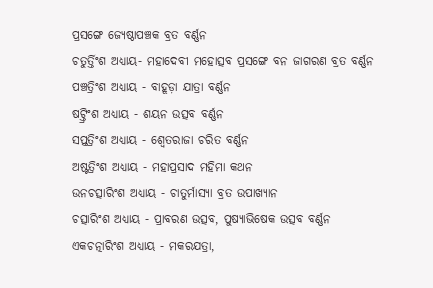ପ୍ରସଙ୍ଗେ ଜ୍ୟେଷ୍ଠାପଞ୍ଚକ ବ୍ରତ ବର୍ଣ୍ଣନ
ଚତୁର୍ତ୍ତିଂଶ ଅଧ୍ୟାୟ- ମହାଦେବୀ ମହୋତ୍ସବ ପ୍ରସଙ୍ଗେ ବନ ଜାଗରଣ ବ୍ରତ ବର୍ଣ୍ଣନ
ପଞ୍ଚତ୍ରିଂଶ ଅଧ୍ୟାୟ - ବାହୂଡ଼ା ଯାତ୍ରା ବର୍ଣ୍ଣନ
ଷଟ୍ତ୍ରିଂଶ ଅଧ୍ୟାୟ - ଶୟନ ଉତ୍ସବ ବର୍ଣ୍ଣନ
ସପ୍ତତ୍ରିଂଶ ଅଧ୍ୟାୟ - ଶ୍ଵେତରାଜା ଚରିତ ବର୍ଣ୍ଣନ
ଅଷ୍ଟତ୍ରିଂଶ ଅଧ୍ୟାୟ - ମହାପ୍ରସାଦ ମହିମା କଥନ
ଉନଚତ୍ସାରିଂଶ ଅଧ୍ୟାୟ - ଚାତୁର୍ମାସ୍ୟା ବ୍ରତ ଉପାଖ୍ୟାନ
ଚତ୍ସାରିଂଶ ଅଧ୍ୟାୟ - ପ୍ରାବରଣ ଉତ୍ସବ, ପୁଷ୍ୟାଭିଷେକ ଉତ୍ସବ ବର୍ଣ୍ଣନ
ଏକଚତ୍ନାରିଂଶ ଅଧ୍ୟାୟ - ମକରଯତ୍ରା,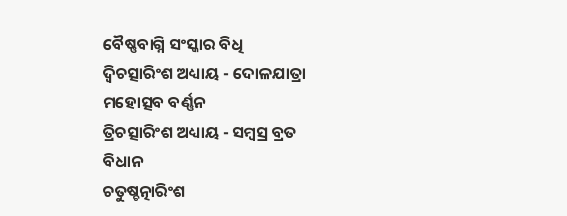ବୈଷ୍ଣବାଗ୍ନି ସଂସ୍କାର ବିଧି
ଦ୍ଵିଚତ୍ସାରିଂଶ ଅଧ୍ୟାୟ - ଦୋଳଯାତ୍ରା ମହୋତ୍ସବ ବର୍ଣ୍ଣନ
ତ୍ରିଚତ୍ସାରିଂଶ ଅଧ୍ୟାୟ - ସମ୍ବସ୍ର ବ୍ରତ ବିଧାନ
ଚତୁଷ୍ଚତ୍ନାରିଂଶ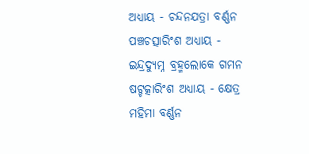ଅଧ୍ୟାୟ - ଚନ୍ଦନଯତ୍ରା ବର୍ଣ୍ଣନ
ପଞ୍ଚଚତ୍ସାରିଂଶ ଅଧ୍ୟାୟ - ଇନ୍ଦ୍ରଦ୍ୟୁମ୍ନ ବ୍ରହ୍ମଲୋକେ ଗମନ
ଷଟ୍ଚତ୍କାରିଂଶ ଅଧ୍ୟାୟ - କ୍ଷେତ୍ର ମହିମା ବର୍ଣ୍ଣନ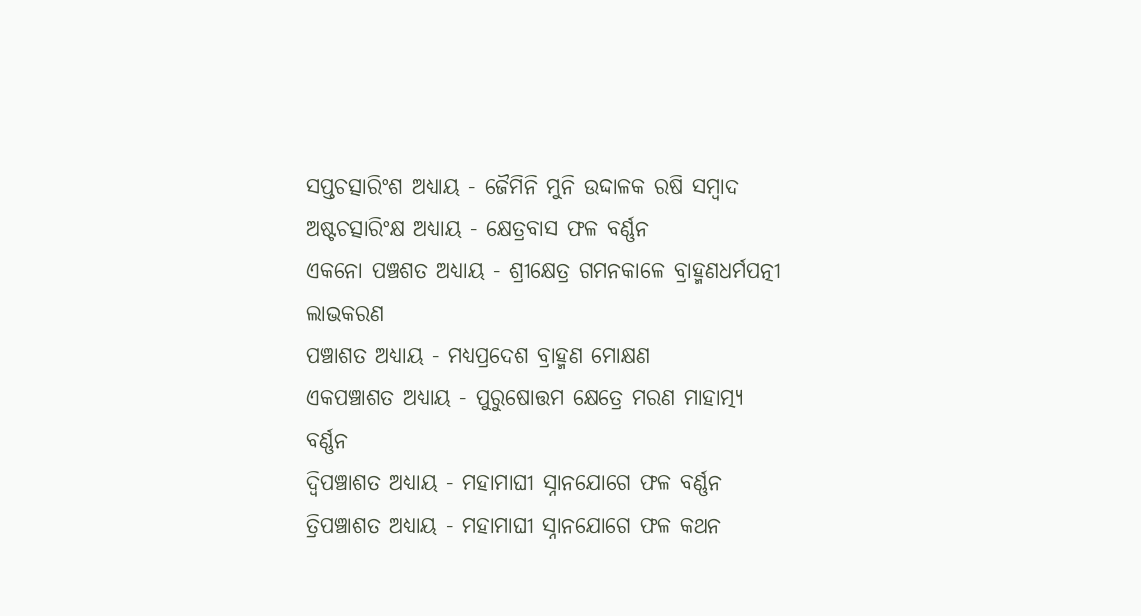ସପ୍ତଚତ୍ସାରିଂଶ ଅଧ୍ୟାୟ - ଜୈମିନି ମୁନି ଉଦ୍ଦାଳକ ରଷି ସମ୍ବାଦ
ଅଷ୍ଟଚତ୍ସାରିଂକ୍ଷ ଅଧ୍ୟାୟ - କ୍ଷେତ୍ରବାସ ଫଳ ବର୍ଣ୍ଣନ
ଏକନୋ ପଞ୍ଚଶତ ଅଧ୍ୟାୟ - ଶ୍ରୀକ୍ଷେତ୍ର ଗମନକାଳେ ବ୍ରାହ୍ମଣଧର୍ମପତ୍ନୀ ଲାଭକରଣ
ପଞ୍ଚାଶତ ଅଧ୍ୟାୟ - ମଧ୍ୟପ୍ରଦେଶ ବ୍ରାହ୍ମଣ ମୋକ୍ଷଣ
ଏକପଞ୍ଚାଶତ ଅଧ୍ୟାୟ - ପୁରୁଷୋତ୍ତମ କ୍ଷେତ୍ରେ ମରଣ ମାହାତ୍ମ୍ୟ ବର୍ଣ୍ଣନ
ଦ୍ଵିପଞ୍ଚାଶତ ଅଧ୍ୟାୟ - ମହାମାଘୀ ସ୍ନାନଯୋଗେ ଫଳ ବର୍ଣ୍ଣନ
ତ୍ରିପଞ୍ଚାଶତ ଅଧ୍ୟାୟ - ମହାମାଘୀ ସ୍ନାନଯୋଗେ ଫଳ କଥନ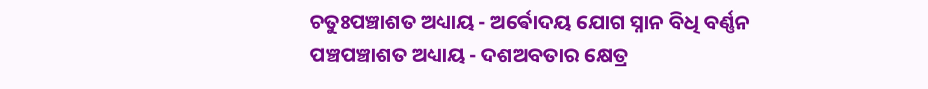ଚତୁଃପଞ୍ଚାଶତ ଅଧ୍ୟାୟ - ଅର୍ଵୋଦୟ ଯୋଗ ସ୍ନାନ ବିଧି ବର୍ଣ୍ଣନ
ପଞ୍ଚପଞ୍ଚାଶତ ଅଧ୍ୟାୟ - ଦଶଅବତାର କ୍ଷେତ୍ର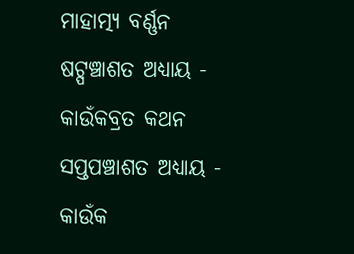ମାହାତ୍ମ୍ୟ ବର୍ଣ୍ଣନ
ଷଟ୍ପଞ୍ଚାଶତ ଅଧ୍ୟାୟ - କାଉଁକବ୍ରତ କଥନ
ସପ୍ତପଞ୍ଚାଶତ ଅଧ୍ୟାୟ - କାଉଁକ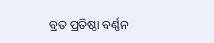ବ୍ରତ ପ୍ରତିଷ୍ଠା ବର୍ଣ୍ଣନ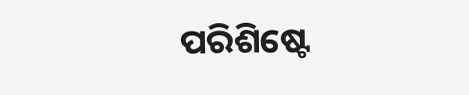ପରିଶିଷ୍ଟେ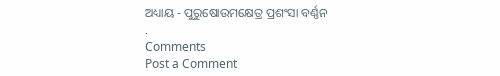ଅଧ୍ୟାୟ - ପୁରୁଷୋଉମକ୍ଷେତ୍ର ପ୍ରଶଂସା ବର୍ଣ୍ଣନ
.
Comments
Post a Comment